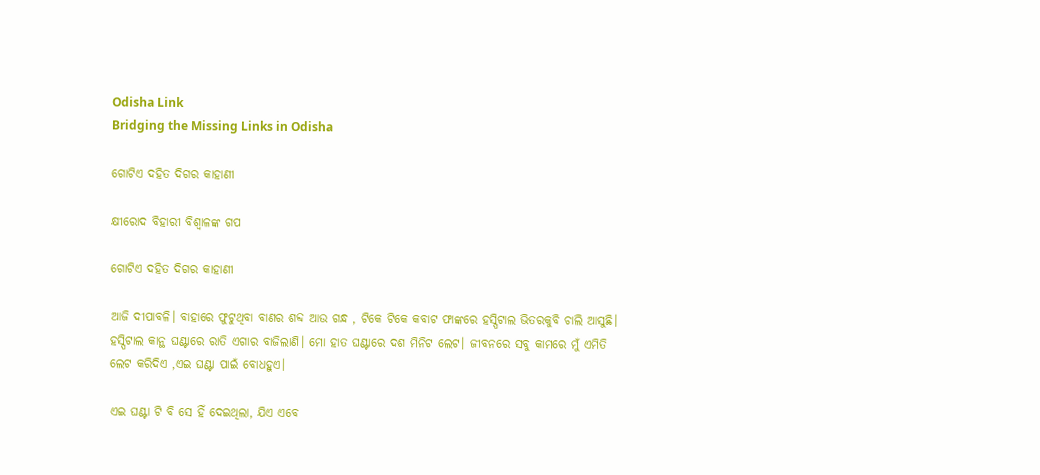Odisha Link
Bridging the Missing Links in Odisha

ଗୋଟିଏ ଦହିତ ଦିଗର କାହାଣୀ

କ୍ଷୀରୋଦ ବିହାରୀ ବିଶ୍ୱାଳଙ୍କ ଗପ

ଗୋଟିଏ ଦହିତ ଦିଗର କାହାଣୀ

ଆଜି ଦୀପାବଳି। ବାହାରେ ଫୁଟୁଥିବା ବାଣର ଶବ୍ଦ ଆଉ ଗନ୍ଧ , ଟିକେ ଟିକେ କବାଟ ଫାଙ୍କରେ ହସ୍ପିଟାଲ ଭିତରକୁବି ଚାଲି ଆସୁଛି। ହସ୍ପିଟାଲ କାନ୍ଥ ଘଣ୍ଟାରେ ରାତି ଏଗାର ବାଜିଲାଣି। ମୋ ହାତ ଘଣ୍ଟାରେ ଦଶ ମିନିଟ ଲେଟ। ଜୀବନରେ ସବୁ କାମରେ ମୁଁ ଏମିତି ଲେଟ କରିଦିଏ ,ଏଇ ଘଣ୍ଟା ପାଇଁ ବୋଧହୁଏ।

ଏଇ ଘଣ୍ଟା ଟି ବି ସେ ହିଁ ଦେଇଥିଲା, ଯିଏ ଏବେ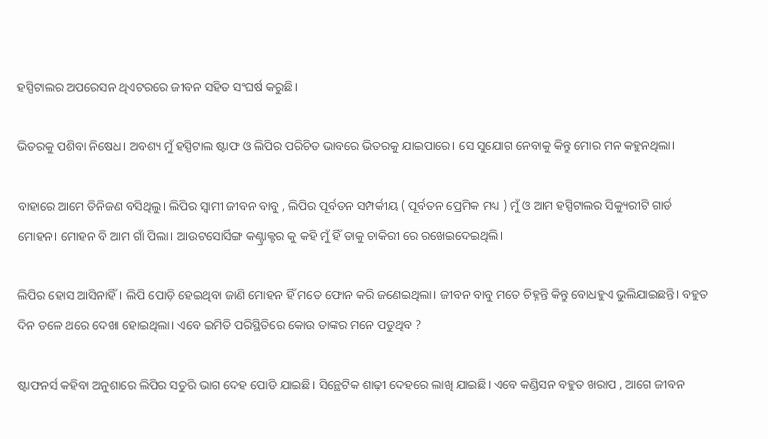ହସ୍ପିଟାଲର ଅପରେସନ ଥିଏଟରରେ ଜୀବନ ସହିତ ସଂଘର୍ଷ କରୁଛି।

ଭିତରକୁ ପଶିବା ନିଷେଧ। ଅବଶ୍ୟ ମୁଁ ହସ୍ପିଟାଲ ଷ୍ଟାଫ ଓ ଲିପିର ପରିଚିତ ଭାବରେ ଭିତରକୁ ଯାଇପାରେ। ସେ ସୁଯୋଗ ନେବାକୁ କିନ୍ତୁ ମୋର ମନ କହୁନଥିଲା।

ବାହାରେ ଆମେ ତିନିଜଣ ବସିଥିଲୁ। ଲିପିର ସ୍ୱାମୀ ଜୀବନ ବାବୁ , ଲିପିର ପୂର୍ବତନ ସମ୍ପର୍କୀୟ ( ପୂର୍ବତନ ପ୍ରେମିକ ମଧ୍ୟ ) ମୁଁ ଓ ଆମ ହସ୍ପିଟାଲର ସିକ୍ୟୁରୀଟି ଗାର୍ଡ ମୋହନ। ମୋହନ ବି ଆମ ଗାଁ ପିଲା। ଆଉଟସୋର୍ସିଙ୍ଗ କଣ୍ଟ୍ରାକ୍ଟର କୁ କହି ମୁଁ ହିଁ ତାକୁ ଚାକିରୀ ରେ ରଖେଇଦେଇଥିଲି।

ଲିପିର ହୋସ ଆସିନାହିଁ। ଲିପି ପୋଡ଼ି ହେଇଥିବା ଜାଣି ମୋହନ ହିଁ ମତେ ଫୋନ କରି ଜଣେଇଥିଲା। ଜୀବନ ବାବୁ ମତେ ଚିହ୍ନନ୍ତି କିନ୍ତୁ ବୋଧହୁଏ ଭୁଲିଯାଇଛନ୍ତି। ବହୁତ ଦିନ ତଳେ ଥରେ ଦେଖା ହୋଇଥିଲା। ଏବେ ଇମିତି ପରିସ୍ଥିତିରେ କୋଉ ତାଙ୍କର ମନେ ପଡୁଥିବ ?

ଷ୍ଟାଫନର୍ସ କହିବା ଅନୁଶାରେ ଲିପିର ସତୁରି ଭାଗ ଦେହ ପୋଡି ଯାଇଛି। ସିନ୍ଥେଟିକ ଶାଢ଼ୀ ଦେହରେ ଲାଖି ଯାଇଛି। ଏବେ କଣ୍ଡିସନ ବହୁତ ଖରାପ , ଆଗେ ଜୀବନ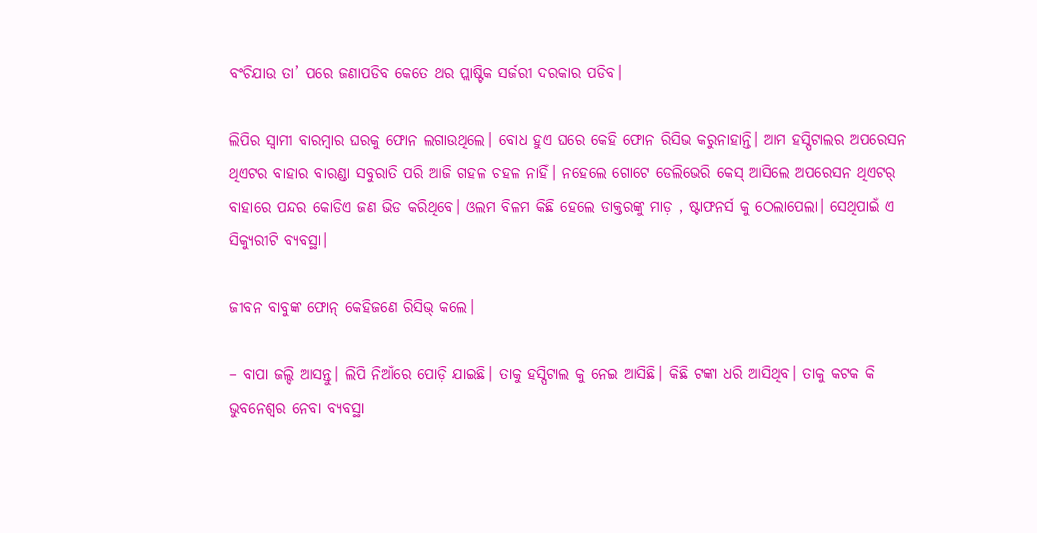ବଂଚିଯାଉ ତା’ ପରେ ଜଣାପଡିବ କେତେ ଥର ପ୍ଲାଷ୍ଟିକ ସର୍ଜରୀ ଦରକାର ପଡିବ।

ଲିପିର ସ୍ୱାମୀ ବାରମ୍ବାର ଘରକୁ ଫୋନ ଲଗାଉଥିଲେ। ବୋଧ ହୁଏ ଘରେ କେହି ଫୋନ ରିସିଭ କରୁନାହାନ୍ତି। ଆମ ହସ୍ପିଟାଲର ଅପରେସନ ଥିଏଟର ବାହାର ବାରଣ୍ଡା ସବୁରାତି ପରି ଆଜି ଗହଳ ଚହଳ ନାହିଁ। ନହେଲେ ଗୋଟେ ଡେଲିଭେରି କେସ୍ ଆସିଲେ ଅପରେସନ ଥିଏଟର୍ ବାହାରେ ପନ୍ଦର କୋଡିଏ ଜଣ ଭିଡ କରିଥିବେ। ଓଲମ ବିଳମ କିଛି ହେଲେ ଡାକ୍ତରଙ୍କୁ ମାଡ଼ , ଷ୍ଟାଫନର୍ସ କୁ ଠେଲାପେଲା। ସେଥିପାଇଁ ଏ ସିକ୍ୟୁରୀଟି ବ୍ୟବସ୍ଥା।

ଜୀବନ ବାବୁଙ୍କ ଫୋନ୍ କେହିଜଣେ ରିସିଭ୍ କଲେ।

– ବାପା ଜଲ୍ଦି ଆସନ୍ତୁ। ଲିପି ନିଆଁରେ ପୋଡ଼ି ଯାଇଛି। ତାକୁ ହସ୍ପିଟାଲ କୁ ନେଇ ଆସିଛି। କିଛି ଟଙ୍କା ଧରି ଆସିଥିବ। ତାକୁ କଟକ କି ଭୁବନେଶ୍ୱର ନେବା ବ୍ୟବସ୍ଥା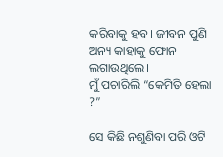କରିବାକୁ ହବ। ଜୀବନ ପୁଣି ଅନ୍ୟ କାହାକୁ ଫୋନ ଲଗାଉଥିଲେ।
ମୁଁ ପଚାରିଲି “କେମିତି ହେଲା ?”

ସେ କିଛି ନଶୁଣିବା ପରି ଓଟି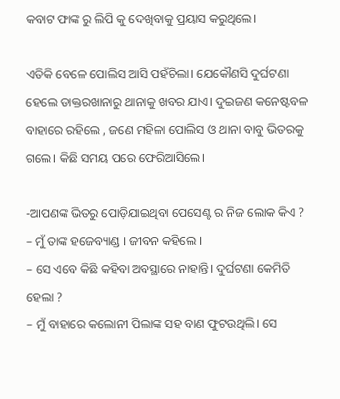କବାଟ ଫାଙ୍କ ରୁ ଲିପି କୁ ଦେଖିବାକୁ ପ୍ରୟାସ କରୁଥିଲେ।

ଏତିକି ବେଳେ ପୋଲିସ ଆସି ପହଁଚିଲା। ଯେକୌଣସି ଦୁର୍ଘଟଣା ହେଲେ ଡାକ୍ତରଖାନାରୁ ଥାନାକୁ ଖବର ଯାଏ। ଦୁଇଜଣ କନେଷ୍ଟବଳ ବାହାରେ ରହିଲେ , ଜଣେ ମହିଳା ପୋଲିସ ଓ ଥାନା ବାବୁ ଭିତରକୁ ଗଲେ। କିଛି ସମୟ ପରେ ଫେରିଆସିଲେ।

-ଆପଣଙ୍କ ଭିତରୁ ପୋଡ଼ିଯାଇଥିବା ପେସେଣ୍ଟ ର ନିଜ ଲୋକ କିଏ ?
– ମୁଁ ତାଙ୍କ ହଜେବ୍ୟାଣ୍ଡ । ଜୀବନ କହିଲେ ।
– ସେ ଏବେ କିଛି କହିବା ଅବସ୍ଥାରେ ନାହାନ୍ତି। ଦୁର୍ଘଟଣା କେମିତି ହେଲା ?
– ମୁଁ ବାହାରେ କଲୋନୀ ପିଲାଙ୍କ ସହ ବାଣ ଫୁଟଉଥିଲି। ସେ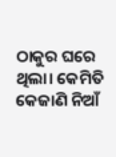ଠାକୁର ଘରେ ଥିଲା। କେମିତି କେଜାଣି ନିଆଁ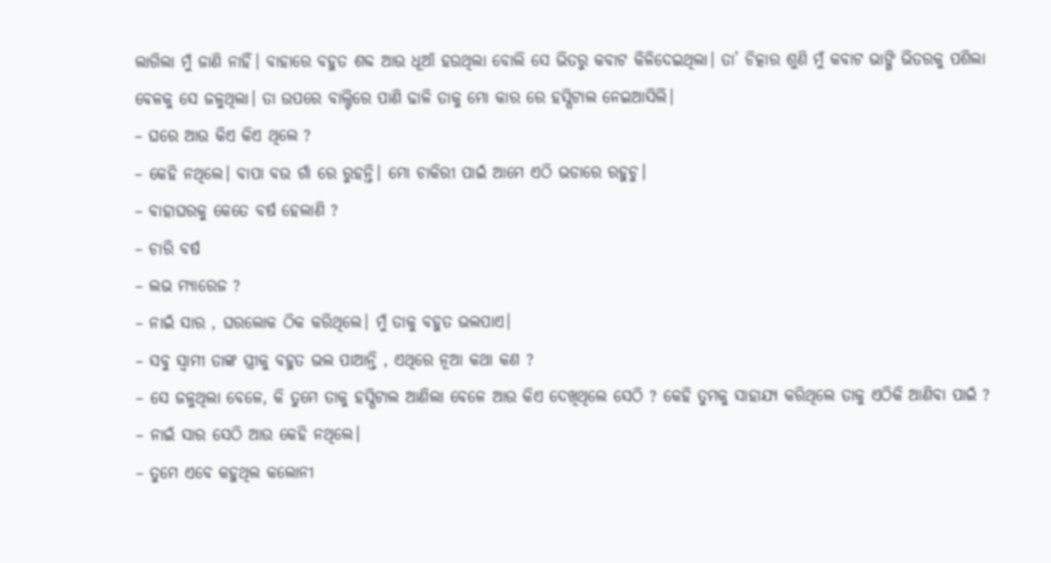ଲାଗିଲା ମୁଁ ଜାଣି ନାହିଁ। ବାହାରେ ବହୁତ ଶବ୍ଦ ଆଉ ଧୂଆଁ ହଉଥିଲା ବୋଲି ସେ ଭିତରୁ କବାଟ କିଳିଦେଇଥିଲା। ତା’ ଚିତ୍କାର ଶୁଣି ମୁଁ କବାଟ ଭାଙ୍ଗି ଭିତରକୁ ପଶିଲା ବେଳକୁ ସେ ଜଳୁଥିଲା। ତା ଉପରେ ବାଲ୍ଟିରେ ପାଣି ଢାଳି ତାକୁ ମୋ କାର ରେ ହସ୍ପିଟାଲ ନେଇଆସିଲି।
– ଘରେ ଆଉ କିଏ କିଏ ଥିଲେ ?
– କେହି ନଥିଲେ। ବାପା ବଉ ଗାଁ ରେ ରୁହନ୍ତି। ମୋ ଚାକିରୀ ପାଇଁ ଆମେ ଏଠି ଭଡାରେ ରହୁଚୁ।
– ବାହାଘରକୁ କେତେ ବର୍ଷ ହେଲାଣି ?
– ଚାରି ବର୍ଷ
– ଲଭ ମ୍ୟାରେଜ ?
– ନାଇଁ ସାର , ଘରଲୋକ ଠିକ କରିଥିଲେ। ମୁଁ ତାକୁ ବହୁତ ଭଲପାଏ।
– ସବୁ ସ୍ୱାମୀ ତାଙ୍କ ସ୍ତ୍ରୀକୁ ବହୁତ ଭଲ ପାଆନ୍ତି , ଏଥିରେ ନୂଆ କଥା କଣ ?
– ସେ ଜଳୁଥିଲା ବେଳେ, କି ତୁମେ ତାକୁ ହସ୍ପିଟାଲ ଆଣିଲା ବେଳେ ଆଉ କିଏ ଦେଖିଥିଲେ ସେଠି ? କେହି ତୁମକୁ ସାହାଯ୍ୟ କରିଥିଲେ ତାକୁ ଏଠିକି ଆଣିବା ପାଇଁ ?
– ନାଇଁ ସାର ସେଠି ଆଉ କେହି ନଥିଲେ।
– ତୁମେ ଏବେ କହୁଥିଲ କଲୋନୀ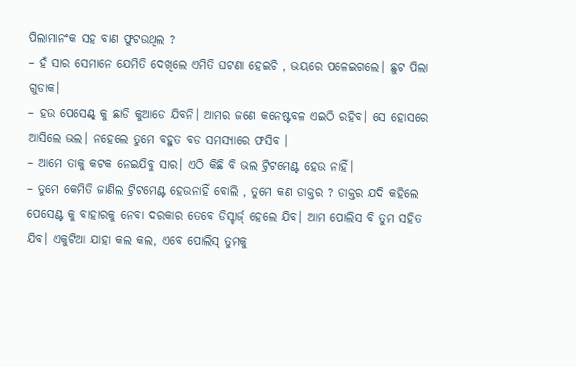ପିଲାମାନଂକ ସହ ବାଣ ଫୁଟଉଥିଲ ?
– ହଁ ସାର ସେମାନେ ଯେମିତି ଦେଖିଲେ ଏମିତି ଘଟଣା ହେଇଚି , ଭୟରେ ପଳେଇଗଲେ। ଛୁଟ ପିଲା ଗୁଡାକ।
– ହଉ ପେସେଣ୍ଟ୍ କୁ ଛାଡି କୁଆଡେ ଯିବନି। ଆମର ଜଣେ କନେଷ୍ଟବଳ ଏଇଠି ରହିବ। ସେ ହୋସରେ ଆସିଲେ ଭଲ। ନହେଲେ ତୁମେ ବହୁତ ବଡ ସମସ୍ୟାରେ ଫସିବ ।
– ଆମେ ତାକୁ କଟକ ନେଇଯିବୁ ସାର। ଏଠି କିଛି ବି ଭଲ ଟ୍ରିଟମେଣ୍ଟ ହେଉ ନାହିଁ।
– ତୁମେ କେମିତି ଜାଣିଲ ଟ୍ରିଟମେଣ୍ଟ ହେଉନାହିଁ ବୋଲି , ତୁମେ କଣ ଡାକ୍ତର ? ଡାକ୍ତର ଯଦି କହିଲେ ପେସେଣ୍ଟ କୁ ବାହାରକୁ ନେବା ଦରକାର ତେବେ ଡିସ୍ଚାର୍ଜ୍ ହେଲେ ଯିବ। ଆମ ପୋଲିସ ବି ତୁମ ସହିତ ଯିବ। ଏକୁଟିଆ ଯାହା କଲ କଲ, ଏବେ ପୋଲିସ୍ ତୁମକୁ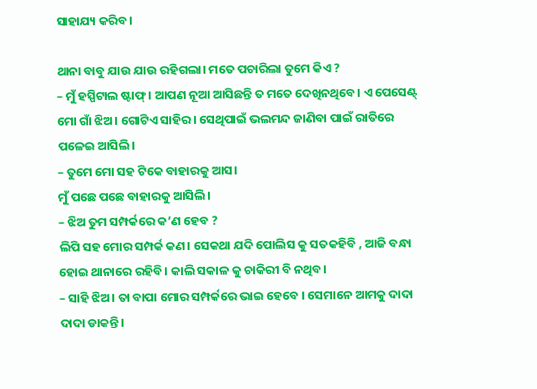ସାହାଯ୍ୟ କରିବ।

ଥାନା ବାବୁ ଯାଉ ଯାଉ ରହିଗଲା। ମତେ ପଚାରିଲା ତୁମେ କିଏ ?
– ମୁଁ ହସ୍ପିଟାଲ ଷ୍ଟାଫ୍। ଆପଣ ନୂଆ ଆସିଛନ୍ତି ତ ମତେ ଦେଖିନଥିବେ। ଏ ପେସେଣ୍ଟ୍ ମୋ ଗାଁ ଝିଅ। ଗୋଟିଏ ସାହିର। ସେଥିପାଇଁ ଭଲମନ୍ଦ ଜାଣିବା ପାଇଁ ରାତିରେ ପଳେଇ ଆସିଲି।
– ତୁମେ ମୋ ସହ ଟିକେ ବାହାରକୁ ଆସ।
ମୁଁ ପଛେ ପଛେ ବାହାରକୁ ଆସିଲି।
– ଝିଅ ତୁମ ସମ୍ପର୍କରେ କ’ଣ ହେବ ?
ଲିପି ସହ ମୋର ସମ୍ପର୍କ କଣ। ସେକଥା ଯଦି ପୋଲିସ କୁ ସତକହିବି , ଆଜି ବନ୍ଧା ହୋଇ ଥାନାରେ ରହିବି। କାଲି ସକାଳ କୁ ଚାକିରୀ ବି ନଥିବ।
– ସାହି ଝିଅ। ତା ବାପା ମୋର ସମ୍ପର୍କରେ ଭାଇ ହେବେ । ସେମାନେ ଆମକୁ ଦାଦା ଦାଦା ଡାକନ୍ତି।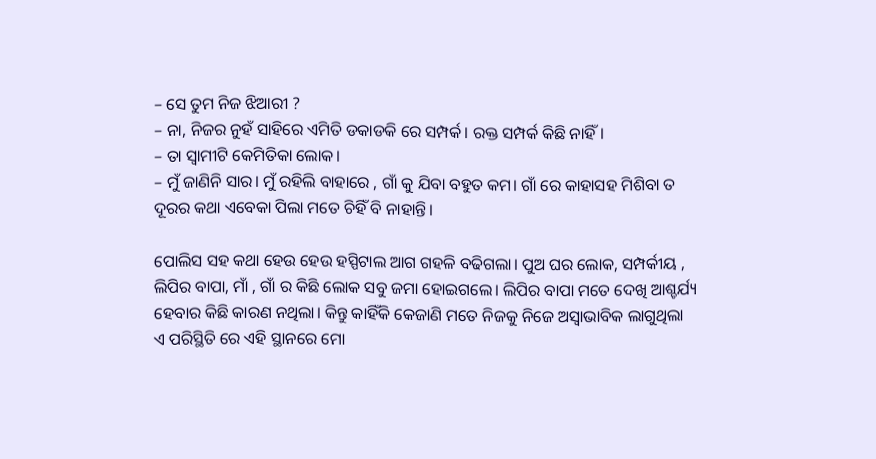– ସେ ତୁମ ନିଜ ଝିଆରୀ ?
– ନା, ନିଜର ନୁହଁ ସାହିରେ ଏମିତି ଡକାଡକି ରେ ସମ୍ପର୍କ। ରକ୍ତ ସମ୍ପର୍କ କିଛି ନାହିଁ।
– ତା ସ୍ୱାମୀଟି କେମିତିକା ଲୋକ।
– ମୁଁ ଜାଣିନି ସାର। ମୁଁ ରହିଲି ବାହାରେ , ଗାଁ କୁ ଯିବା ବହୁତ କମ। ଗାଁ ରେ କାହାସହ ମିଶିବା ତ ଦୂରର କଥା ଏବେକା ପିଲା ମତେ ଚିହିଁ ବି ନାହାନ୍ତି।

ପୋଲିସ ସହ କଥା ହେଉ ହେଉ ହସ୍ପିଟାଲ ଆଗ ଗହଳି ବଢିଗଲା। ପୁଅ ଘର ଲୋକ, ସମ୍ପର୍କୀୟ , ଲିପିର ବାପା, ମାଁ , ଗାଁ ର କିଛି ଲୋକ ସବୁ ଜମା ହୋଇଗଲେ। ଲିପିର ବାପା ମତେ ଦେଖି ଆଶ୍ଚର୍ଯ୍ୟ ହେବାର କିଛି କାରଣ ନଥିଲା। କିନ୍ତୁ କାହିଁକି କେଜାଣି ମତେ ନିଜକୁ ନିଜେ ଅସ୍ୱାଭାବିକ ଲାଗୁଥିଲା ଏ ପରିସ୍ଥିତି ରେ ଏହି ସ୍ଥାନରେ ମୋ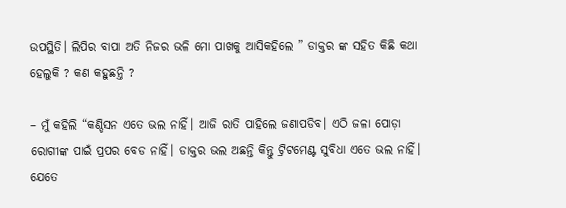ଉପସ୍ଥିତି। ଲିପିର ବାପା ଅତି ନିଜର ଭଳି ମୋ ପାଖକୁ ଆସିକହିଲେ ” ଡାକ୍ତର ଙ୍କ ସହିତ କିଛି କଥା ହେଲୁକି ? କଣ କହୁଛନ୍ତି ?

– ମୁଁ କହିଲି “କଣ୍ଡିସନ ଏତେ ଭଲ ନାହିଁ। ଆଜି ରାତି ପାହିଲେ ଜଣାପଡିବ। ଏଠି ଜଳା ପୋଡ଼ା ରୋଗୀଙ୍କ ପାଇଁ ପ୍ରପର ବେଡ ନାହିଁ। ଡାକ୍ତର ଭଲ ଅଛନ୍ତି କିନ୍ତୁ ଟ୍ରିଟମେଣ୍ଟ ସୁବିଧା ଏତେ ଭଲ ନାହିଁ। ଯେତେ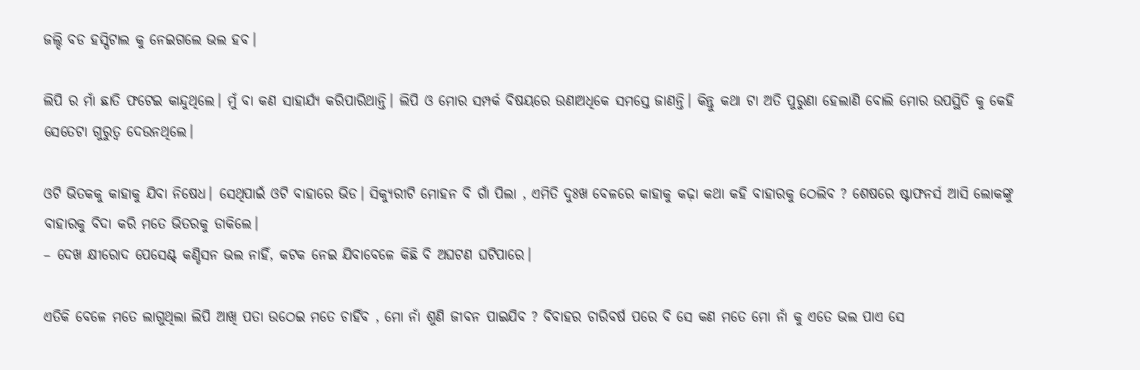ଜଲ୍ଦି ବଡ ହସ୍ପିଟାଲ କୁ ନେଇଗଲେ ଭଲ ହବ।

ଲିପି ର ମାଁ ଛାତି ଫଟେଇ କାନ୍ଦୁଥିଲେ। ମୁଁ ବା କଣ ସାହାର୍ଯ୍ୟ କରିପାରିଥାନ୍ତି। ଲିପି ଓ ମୋର ସମ୍ପର୍କ ବିଷୟରେ ଉଣାଅଧିକେ ସମସ୍ତେ ଜାଣନ୍ତି। କିନ୍ତୁ କଥା ଟା ଅତି ପୁରୁଣା ହେଲାଣି ବୋଲି ମୋର ଉପସ୍ଥିତି କୁ କେହି ସେତେଟା ଗୁରୁତ୍ୱ ଦେଉନଥିଲେ।

ଓଟି ଭିତକକୁ କାହାକୁ ଯିବା ନିଷେଧ। ସେଥିପାଇଁ ଓଟି ବାହାରେ ଭିଡ। ସିକ୍ୟୁରୀଟି ମୋହନ ବି ଗାଁ ପିଲା , ଏମିତି ଦୁଃଖ ବେଳରେ କାହାକୁ କଢ଼ା କଥା କହି ବାହାରକୁ ଠେଲିବ ? ଶେଷରେ ଷ୍ଟାଫନର୍ସ ଆସି ଲୋକଙ୍କୁ ବାହାରକୁ ବିଦା କରି ମତେ ଭିତରକୁ ଡାକିଲେ।
– ଦେଖ କ୍ଷୀରୋଦ ପେସେଣ୍ଟ୍ କଣ୍ଡିସନ ଭଲ ନାହିଁ, କଟକ ନେଇ ଯିବାବେଳେ କିଛି ବି ଅଘଟଣ ଘଟିପାରେ।

ଏତିକି ବେଳେ ମତେ ଲାଗୁଥିଲା ଲିପି ଆଖି ପତା ଉଠେଇ ମତେ ଚାହିଁବ , ମୋ ନାଁ ଶୁଣି ଜୀବନ ପାଇଯିବ ? ବିବାହର ଚାରିବର୍ଷ ପରେ ବି ସେ କଣ ମତେ ମୋ ନାଁ କୁ ଏତେ ଭଲ ପାଏ ସେ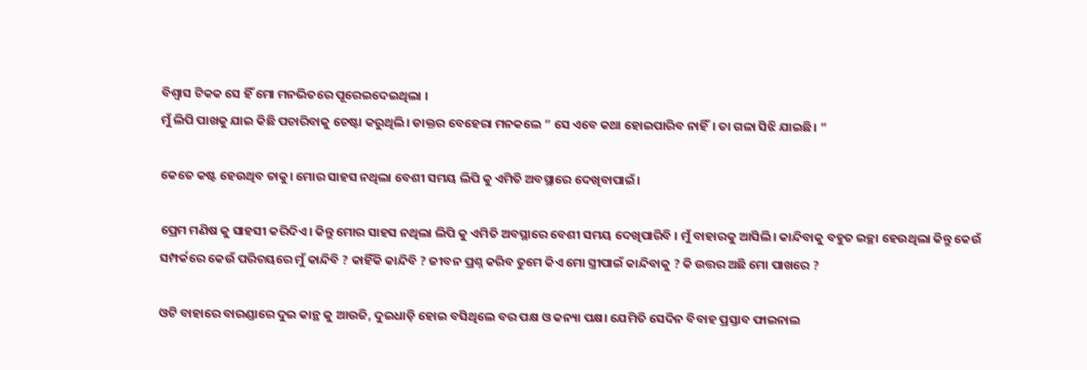ବିଶ୍ୱାସ ଟିକକ ସେ ହିଁ ମୋ ମନଭିତରେ ପୂରେଇଦେଇଥିଲା ।
ମୁଁ ଲିପି ପାଖକୁ ଯାଇ କିଛି ପଚାରିବାକୁ ଚେଷ୍ଟା କରୁଥିଲି। ଡାକ୍ତର ବେହେରା ମନକଲେ ” ସେ ଏବେ କଥା ହୋଇପାରିବ ନାହିଁ। ତା ଗଳା ସିଝି ଯାଇଛି। ”

କେତେ କଷ୍ଟ ହେଉଥିବ ତାକୁ। ମୋର ସାହସ ନଥିଲା ବେଶୀ ସମୟ ଲିପି କୁ ଏମିତି ଅବସ୍ଥାରେ ଦେଖିବାପାଇଁ।

ପ୍ରେମ ମଣିଷ କୁ ସାହସୀ କରିଦିଏ। କିନ୍ତୁ ମୋର ସାହସ ନଥିଲା ଲିପି କୁ ଏମିତି ଅବସ୍ଥାରେ ବେଶୀ ସମୟ ଦେଖିପାରିବି । ମୁଁ ବାହାରକୁ ଆସିଲି। କାନ୍ଦିବାକୁ ବହୁତ ଇଚ୍ଛା ହେଉଥିଲା କିନ୍ତୁ କେଉଁ ସମ୍ପର୍କରେ କେଉଁ ପରିଚୟରେ ମୁଁ କାନ୍ଦିବି ? କାହିଁକି କାନ୍ଦିବି ? ଜୀବନ ପ୍ରଶ୍ନ କରିବ ତୁମେ କିଏ ମୋ ସ୍ତ୍ରୀପାଇଁ କାନ୍ଦିବାକୁ ? କି ଉତ୍ତର ଅଛି ମୋ ପାଖରେ ?

ଓଟି ବାହାରେ ବାରଣ୍ଡାରେ ଦୁଇ କାନ୍ଥ କୁ ଆଉଜି, ଦୁଇଧାଡ଼ି ହୋଇ ବସିଥିଲେ ବର ପକ୍ଷ ଓ କନ୍ୟା ପକ୍ଷ। ଯେମିତି ସେଦିନ ବିବାହ ପ୍ରସ୍ତାବ ଫାଇନାଲ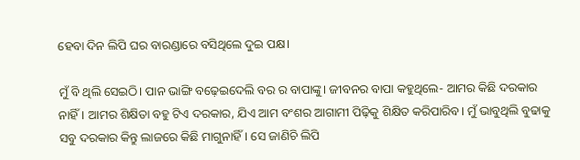ହେବା ଦିନ ଲିପି ଘର ବାରଣ୍ଡାରେ ବସିଥିଲେ ଦୁଇ ପକ୍ଷ।

ମୁଁ ବି ଥିଲି ସେଇଠି। ପାନ ଭାଙ୍ଗି ବଢ଼େଇଦେଲି ବର ର ବାପାଙ୍କୁ। ଜୀବନର ବାପା କହୁଥିଲେ- ଆମର କିଛି ଦରକାର ନାହିଁ। ଆମର ଶିକ୍ଷିତା ବହୁ ଟିଏ ଦରକାର, ଯିଏ ଆମ ବଂଶର ଆଗାମୀ ପିଢ଼ିକୁ ଶିକ୍ଷିତ କରିପାରିବ। ମୁଁ ଭାବୁଥିଲି ବୁଢାକୁ ସବୁ ଦରକାର କିନ୍ତୁ ଲାଜରେ କିଛି ମାଗୁନାହିଁ। ସେ ଜାଣିଚି ଲିପି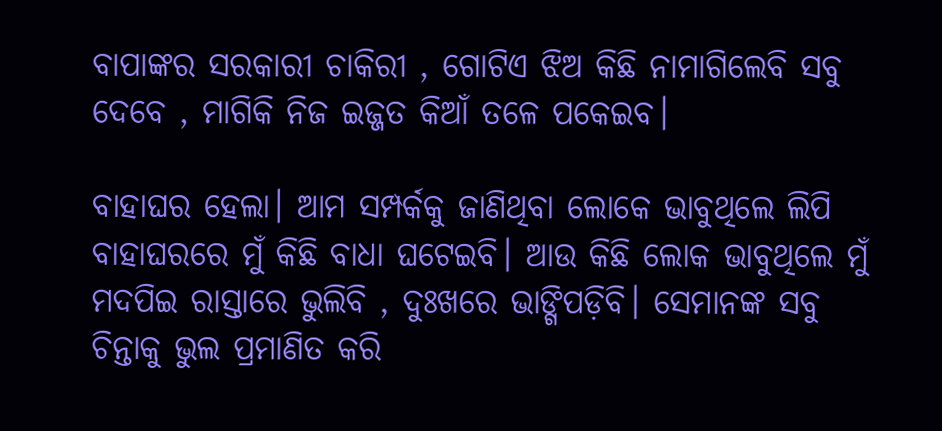ବାପାଙ୍କର ସରକାରୀ ଚାକିରୀ , ଗୋଟିଏ ଝିଅ କିଛି ନାମାଗିଲେବି ସବୁ ଦେବେ , ମାଗିକି ନିଜ ଇଜ୍ଜତ କିଆଁ ତଳେ ପକେଇବ।

ବାହାଘର ହେଲା। ଆମ ସମ୍ପର୍କକୁ ଜାଣିଥିବା ଲୋକେ ଭାବୁଥିଲେ ଲିପି ବାହାଘରରେ ମୁଁ କିଛି ବାଧା ଘଟେଇବି। ଆଉ କିଛି ଲୋକ ଭାବୁଥିଲେ ମୁଁ ମଦପିଇ ରାସ୍ତାରେ ଭୁଲିବି , ଦୁଃଖରେ ଭାଙ୍ଗିପଡ଼ିବି। ସେମାନଙ୍କ ସବୁ ଚିନ୍ତାକୁ ଭୁଲ ପ୍ରମାଣିତ କରି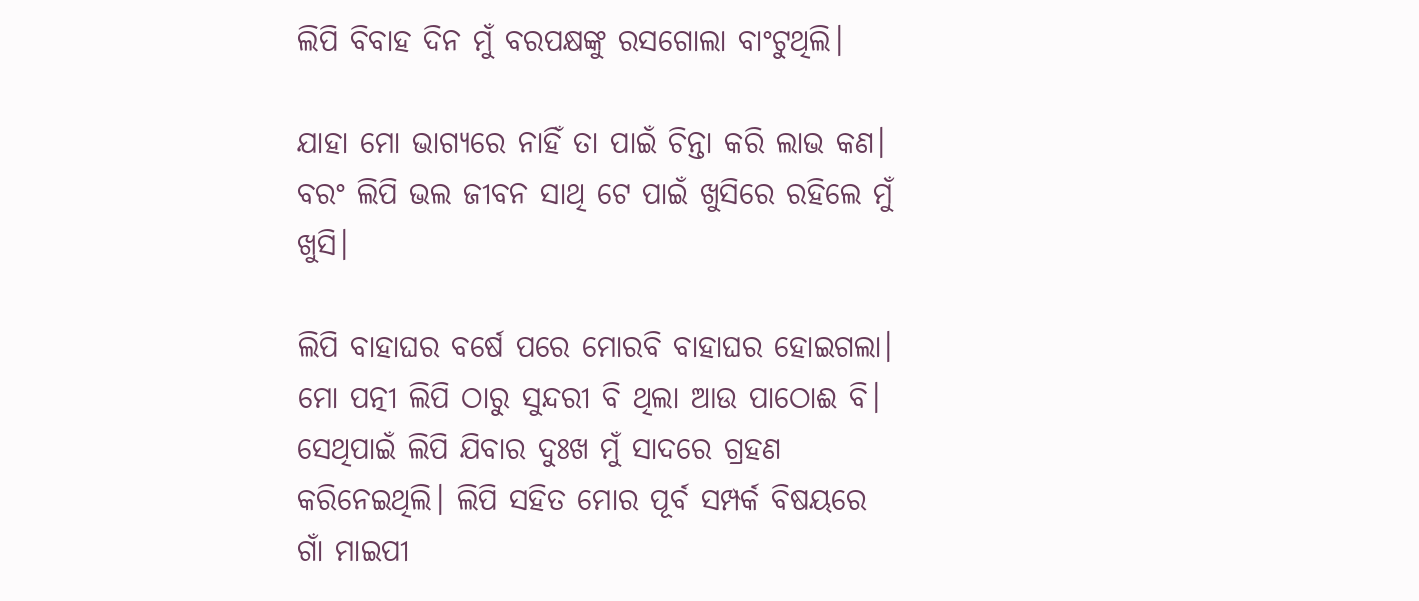ଲିପି ବିବାହ ଦିନ ମୁଁ ବରପକ୍ଷଙ୍କୁ ରସଗୋଲା ବାଂଟୁଥିଲି।

ଯାହା ମୋ ଭାଗ୍ୟରେ ନାହିଁ ତା ପାଇଁ ଚିନ୍ତା କରି ଲାଭ କଣ। ବରଂ ଲିପି ଭଲ ଜୀବନ ସାଥି ଟେ ପାଇଁ ଖୁସିରେ ରହିଲେ ମୁଁ ଖୁସି।

ଲିପି ବାହାଘର ବର୍ଷେ ପରେ ମୋରବି ବାହାଘର ହୋଇଗଲା। ମୋ ପତ୍ନୀ ଲିପି ଠାରୁ ସୁନ୍ଦରୀ ବି ଥିଲା ଆଉ ପାଠୋଈ ବି। ସେଥିପାଇଁ ଲିପି ଯିବାର ଦୁଃଖ ମୁଁ ସାଦରେ ଗ୍ରହଣ କରିନେଇଥିଲି। ଲିପି ସହିତ ମୋର ପୂର୍ବ ସମ୍ପର୍କ ବିଷୟରେ ଗାଁ ମାଇପୀ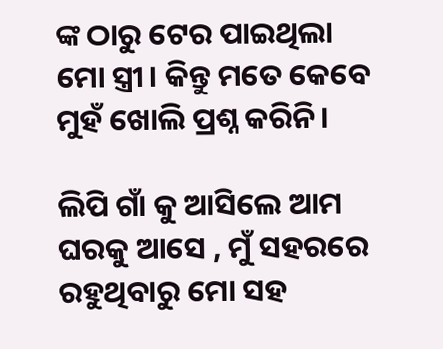ଙ୍କ ଠାରୁ ଟେର ପାଇଥିଲା ମୋ ସ୍ତ୍ରୀ। କିନ୍ତୁ ମତେ କେବେ ମୁହଁ ଖୋଲି ପ୍ରଶ୍ନ କରିନି।

ଲିପି ଗାଁ କୁ ଆସିଲେ ଆମ ଘରକୁ ଆସେ , ମୁଁ ସହରରେ ରହୁଥିବାରୁ ମୋ ସହ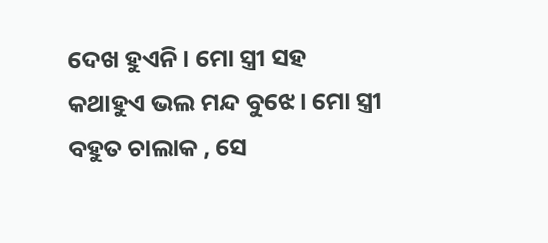ଦେଖ ହୁଏନି। ମୋ ସ୍ତ୍ରୀ ସହ କଥାହୁଏ ଭଲ ମନ୍ଦ ବୁଝେ। ମୋ ସ୍ତ୍ରୀ ବହୁତ ଚାଲାକ , ସେ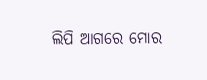ଲିପି ଆଗରେ ମୋର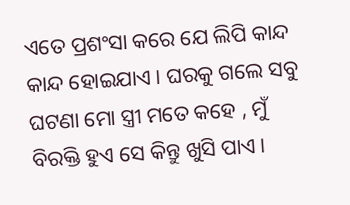ଏତେ ପ୍ରଶଂସା କରେ ଯେ ଲିପି କାନ୍ଦ କାନ୍ଦ ହୋଇଯାଏ। ଘରକୁ ଗଲେ ସବୁ ଘଟଣା ମୋ ସ୍ତ୍ରୀ ମତେ କହେ , ମୁଁ ବିରକ୍ତି ହୁଏ ସେ କିନ୍ତୁ ଖୁସି ପାଏ।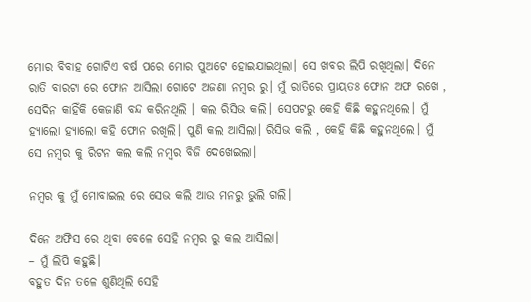ମୋର ବିବାହ ଗୋଟିଏ ବର୍ଷ ପରେ ମୋର ପୁଅଟେ ହୋଇଯାଇଥିଲା। ସେ ଖବର ଲିପି ରଖିଥିଲା। ଦିନେ ରାତି ବାରଟା ରେ ଫୋନ ଆସିଲା ଗୋଟେ ଅଜଣା ନମ୍ବର ରୁ। ମୁଁ ରାତିରେ ପ୍ରାୟତଃ ଫୋନ ଅଫ ରଖେ , ସେଦିନ କାହିଁକି କେଜାଣି ବନ୍ଦ କରିନଥିଲି । କଲ ରିସିଭ କଲି। ସେପଟରୁ କେହି କିଛି କହୁନଥିଲେ। ମୁଁ ହ୍ୟାଲୋ ହ୍ୟାଲୋ କହି ଫୋନ ରଖିଲି। ପୁଣି କଲ ଆସିଲା। ରିସିଭ କଲି , କେହି କିଛି କହୁନଥିଲେ। ମୁଁ ସେ ନମ୍ବର କୁ ରିଟନ କଲ କଲି ନମ୍ବର ବିଜି ଦେଖେଇଲା।

ନମ୍ବର କୁ ମୁଁ ମୋବାଇଲ ରେ ସେଭ କଲି ଆଉ ମନରୁ ଭୁଲି ଗଲି।

ଦିନେ ଅଫିସ ରେ ଥିବା ବେଳେ ସେହି ନମ୍ବର ରୁ କଲ ଆସିଲା।
– ମୁଁ ଲିପି କହୁଛି।
ବହୁତ ଦିନ ତଳେ ଶୁଣିଥିଲି ସେହି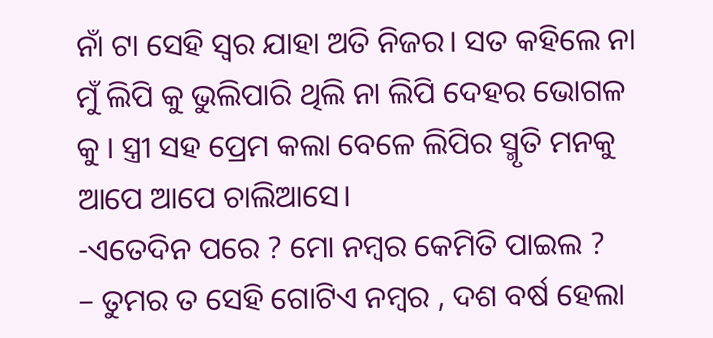ନାଁ ଟା ସେହି ସ୍ୱର ଯାହା ଅତି ନିଜର। ସତ କହିଲେ ନା ମୁଁ ଲିପି କୁ ଭୁଲିପାରି ଥିଲି ନା ଲିପି ଦେହର ଭୋଗଳ କୁ । ସ୍ତ୍ରୀ ସହ ପ୍ରେମ କଲା ବେଳେ ଲିପିର ସ୍ମୃତି ମନକୁ ଆପେ ଆପେ ଚାଲିଆସେ।
-ଏତେଦିନ ପରେ ? ମୋ ନମ୍ବର କେମିତି ପାଇଲ ?
– ତୁମର ତ ସେହି ଗୋଟିଏ ନମ୍ବର , ଦଶ ବର୍ଷ ହେଲା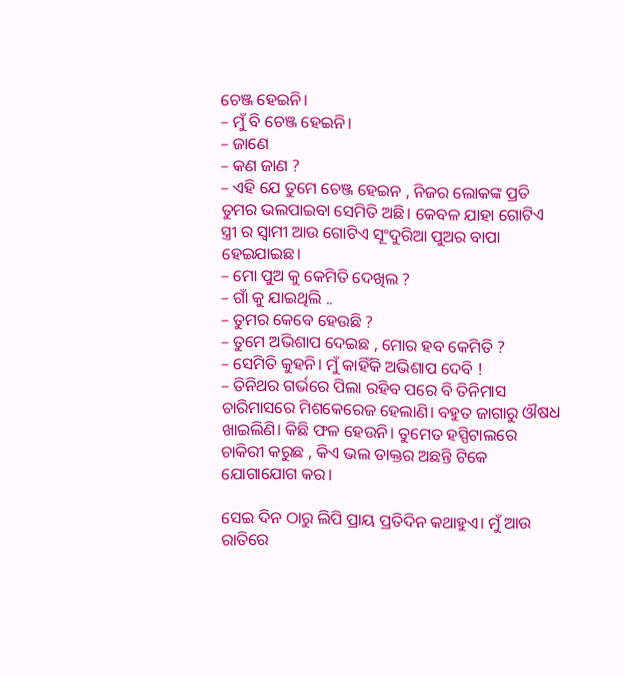ଚେଞ୍ଜ ହେଇନି।
– ମୁଁ ବି ଚେଞ୍ଜ ହେଇନି।
– ଜାଣେ
– କଣ ଜାଣ ?
– ଏହି ଯେ ତୁମେ ଚେଞ୍ଜ ହେଇନ , ନିଜର ଲୋକଙ୍କ ପ୍ରତି ତୁମର ଭଲପାଇବା ସେମିତି ଅଛି। କେବଳ ଯାହା ଗୋଟିଏ ସ୍ତ୍ରୀ ର ସ୍ୱାମୀ ଆଉ ଗୋଟିଏ ସୂଂଦୁରିଆ ପୁଅର ବାପା ହେଇଯାଇଛ।
– ମୋ ପୁଅ କୁ କେମିତି ଦେଖିଲ ?
– ଗାଁ କୁ ଯାଇଥିଲି ..
– ତୁମର କେବେ ହେଉଛି ?
– ତୁମେ ଅଭିଶାପ ଦେଇଛ , ମୋର ହବ କେମିତି ?
– ସେମିତି କୁହନି। ମୁଁ କାହିଁକି ଅଭିଶାପ ଦେବି !
– ତିନିଥର ଗର୍ଭରେ ପିଲା ରହିବ ପରେ ବି ତିନିମାସ ଚାରିମାସରେ ମିଶକେରେଜ ହେଲାଣି। ବହୁତ ଜାଗାରୁ ଔଷଧ ଖାଇଲିଣି। କିଛି ଫଳ ହେଉନି। ତୁମେତ ହସ୍ପିଟାଲରେ ଚାକିରୀ କରୁଛ , କିଏ ଭଲ ଡାକ୍ତର ଅଛନ୍ତି ଟିକେ ଯୋଗାଯୋଗ କର।

ସେଇ ଦିନ ଠାରୁ ଲିପି ପ୍ରାୟ ପ୍ରତିଦିନ କଥାହୁଏ। ମୁଁ ଆଉ ରାତିରେ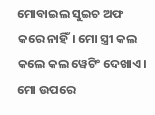ମୋବାଇଲ ସୁଇଚ ଅଫ କରେ ନାହିଁ। ମୋ ସ୍ତ୍ରୀ କଲ କଲେ କଲ ୱେଟିଂ ଦେଖାଏ। ମୋ ଉପରେ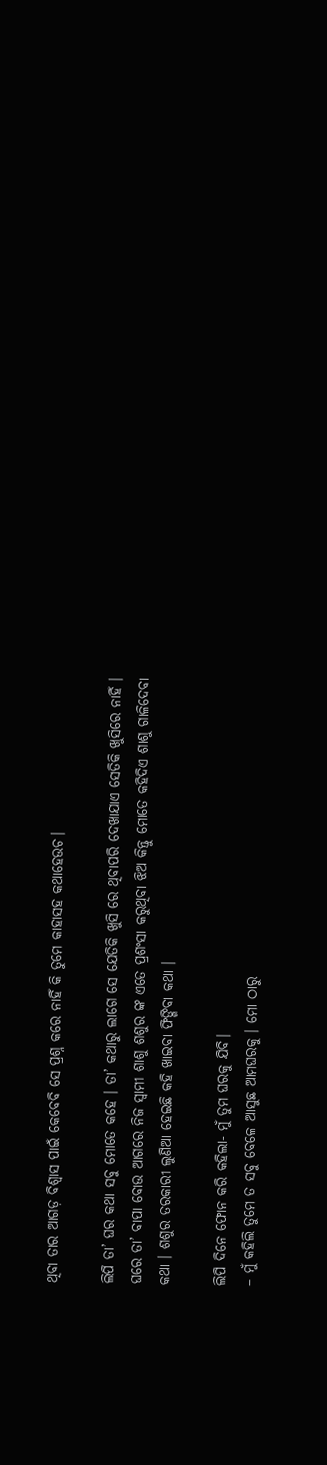ଥିବା ତାର ଆଗଡ଼ ବିଶ୍ୱାସ ପାଇଁ କେବେବି ସେ ପ୍ରଶ୍ନ କରେ ନାହିଁ କି ତୁମେ କାହାସହ କଥାହେଉଚ।

ଲିପି ତା’ ଘର କଥା ସବୁ ମୋତେ କହେ । ତା’ କଥାରୁ ଲାଗେ ସେ ଯେତିକି ଖୁସି ରେ ଥିବାପରି ଦେଖାଯାଏ ସେତିକି ଖୁସିରେ ନାହିଁ । ଘରେ ତା’ ବାପା ବୋଉ ଆଗରେ ନିଜ ସ୍ୱାମୀ ଶାଶୁ ଶଶୁର ଙ୍କ ଏତେ ପ୍ରଶଂସା କରୁଥିବା ଝିଅ କିନ୍ତୁ ମୋତେ କହିଦିଏ ଶାଶୁ ଗାଳିଦେବା କଥା । ଶଶୁର ତରକାରୀ ଲୁଣିଆ ହେଇଛି କହି ଖାଇବା ଫିଙ୍ଗିବା କଥା ।

ଲିପି ଦିନେ ଫୋନ କରି କହିଲା- ମୁଁ ତୁମ ଘରକୁ ଯିବି।
– ମୁଁ କହିଲି ତୁମେ ତ ସବୁ ବେଳେ ଆସୁଛ ଆମଘରକୁ । ମୋ ଠାରୁ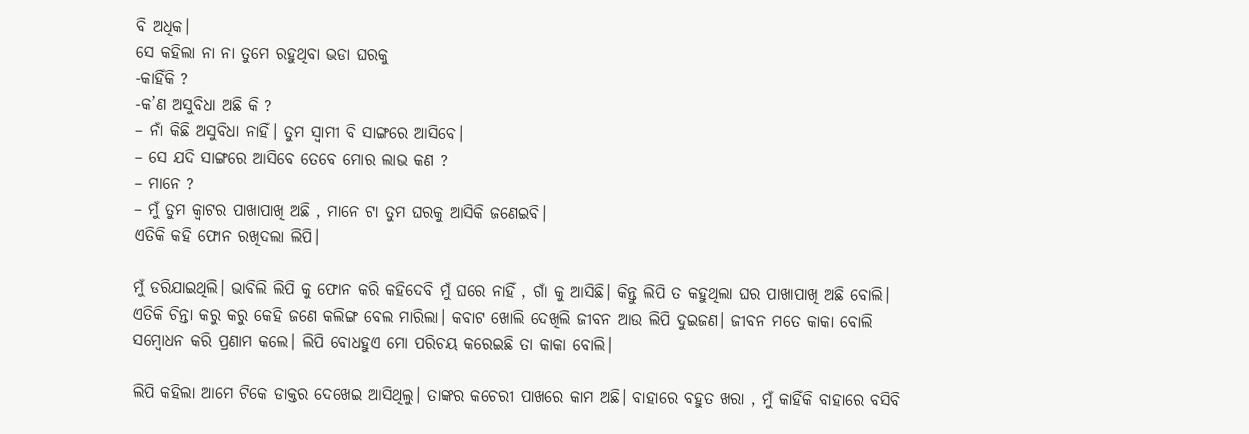ବି ଅଧିକ।
ସେ କହିଲା ନା ନା ତୁମେ ରହୁଥିବା ଭଡା ଘରକୁ
-କାହିଁକି ?
-କ’ଣ ଅସୁବିଧା ଅଛି କି ?
– ନାଁ କିଛି ଅସୁବିଧା ନାହିଁ। ତୁମ ସ୍ୱାମୀ ବି ସାଙ୍ଗରେ ଆସିବେ।
– ସେ ଯଦି ସାଙ୍ଗରେ ଆସିବେ ତେବେ ମୋର ଲାଭ କଣ ?
– ମାନେ ?
– ମୁଁ ତୁମ କ୍ଵାଟର ପାଖାପାଖି ଅଛି , ମାନେ ଟା ତୁମ ଘରକୁ ଆସିକି ଜଣେଇବି।
ଏତିକି କହି ଫୋନ ରଖିଦଲା ଲିପି।

ମୁଁ ଡରିଯାଇଥିଲି। ଭାବିଲି ଲିପି କୁ ଫୋନ କରି କହିଦେବି ମୁଁ ଘରେ ନାହିଁ , ଗାଁ କୁ ଆସିଛି। କିନ୍ତୁ ଲିପି ତ କହୁଥିଲା ଘର ପାଖାପାଖି ଅଛି ବୋଲି। ଏତିକି ଚିନ୍ତା କରୁ କରୁ କେହି ଜଣେ କଲିଙ୍ଗ ବେଲ ମାରିଲା। କବାଟ ଖୋଲି ଦେଖିଲି ଜୀବନ ଆଉ ଲିପି ଦୁଇଜଣ। ଜୀବନ ମତେ କାକା ବୋଲି ସମ୍ବୋଧନ କରି ପ୍ରଣାମ କଲେ। ଲିପି ବୋଧହୁଏ ମୋ ପରିଚୟ କରେଇଛି ତା କାକା ବୋଲି।

ଲିପି କହିଲା ଆମେ ଟିକେ ଡାକ୍ତର ଦେଖେଇ ଆସିଥିଲୁ। ତାଙ୍କର କଚେରୀ ପାଖରେ କାମ ଅଛି। ବାହାରେ ବହୁତ ଖରା , ମୁଁ କାହିଁକି ବାହାରେ ବସିବି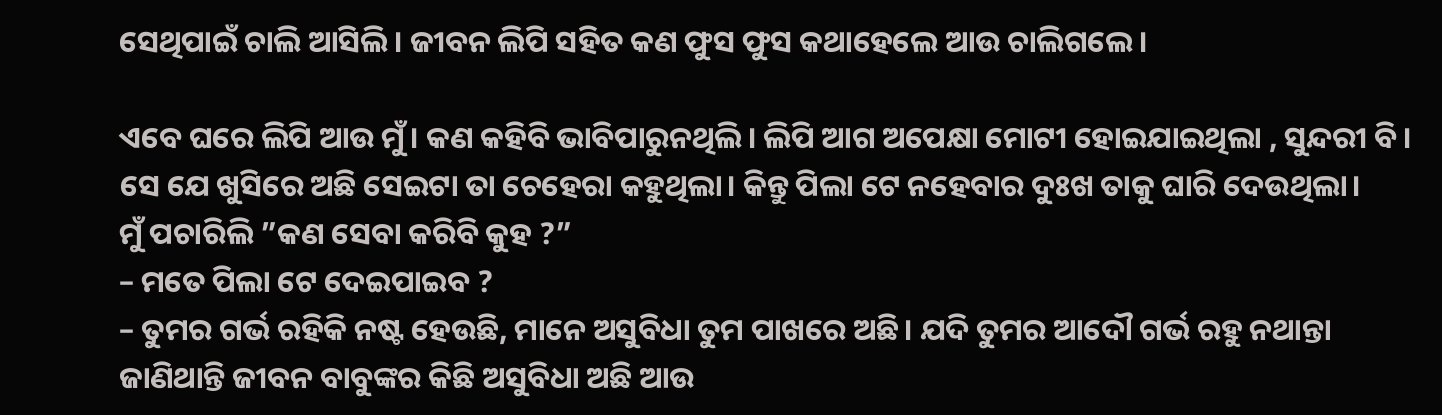ସେଥିପାଇଁ ଚାଲି ଆସିଲି। ଜୀବନ ଲିପି ସହିତ କଣ ଫୁସ ଫୁସ କଥାହେଲେ ଆଉ ଚାଲିଗଲେ।

ଏବେ ଘରେ ଲିପି ଆଉ ମୁଁ। କଣ କହିବି ଭାବିପାରୁନଥିଲି। ଲିପି ଆଗ ଅପେକ୍ଷା ମୋଟୀ ହୋଇଯାଇଥିଲା , ସୁନ୍ଦରୀ ବି। ସେ ଯେ ଖୁସିରେ ଅଛି ସେଇଟା ତା ଚେହେରା କହୁଥିଲା। କିନ୍ତୁ ପିଲା ଟେ ନହେବାର ଦୁଃଖ ତାକୁ ଘାରି ଦେଉଥିଲା।
ମୁଁ ପଚାରିଲି ”କଣ ସେବା କରିବି କୁହ ?”
– ମତେ ପିଲା ଟେ ଦେଇପାଇବ ?
– ତୁମର ଗର୍ଭ ରହିକି ନଷ୍ଟ ହେଉଛି, ମାନେ ଅସୁବିଧା ତୁମ ପାଖରେ ଅଛି। ଯଦି ତୁମର ଆଦୌ ଗର୍ଭ ରହୁ ନଥାନ୍ତା ଜାଣିଥାନ୍ତି ଜୀବନ ବାବୁଙ୍କର କିଛି ଅସୁବିଧା ଅଛି ଆଉ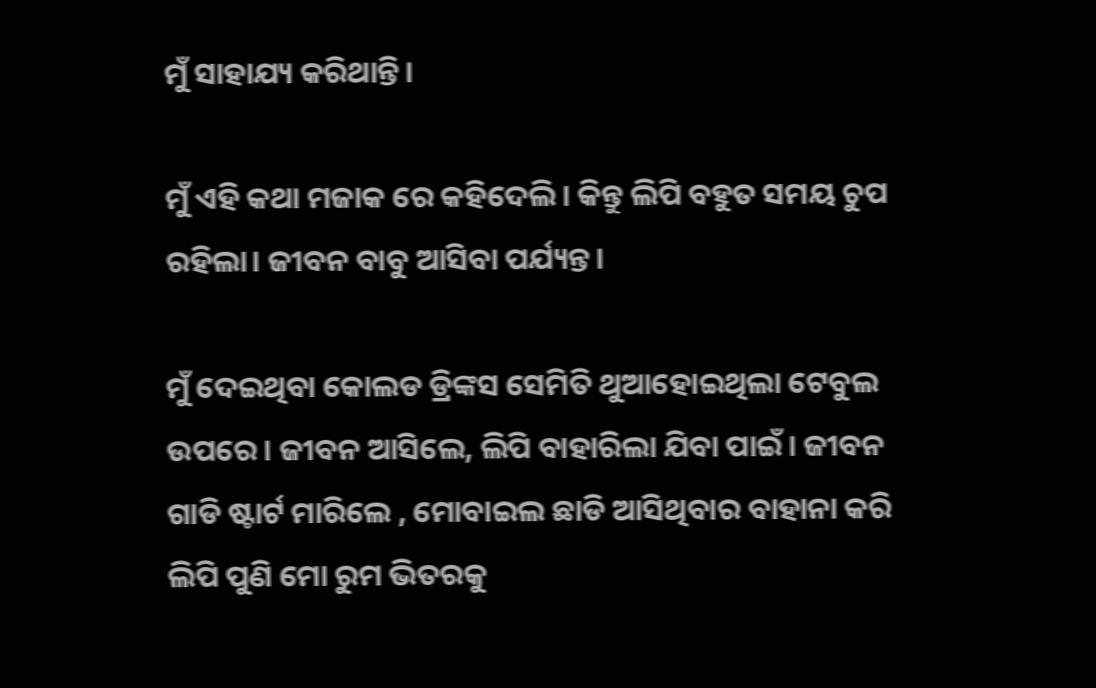ମୁଁ ସାହାଯ୍ୟ କରିଥାନ୍ତି।

ମୁଁ ଏହି କଥା ମଜାକ ରେ କହିଦେଲି। କିନ୍ତୁ ଲିପି ବହୁତ ସମୟ ଚୁପ ରହିଲା। ଜୀବନ ବାବୁ ଆସିବା ପର୍ଯ୍ୟନ୍ତ।

ମୁଁ ଦେଇଥିବା କୋଲଡ ଡ୍ରିଙ୍କସ ସେମିତି ଥୁଆହୋଇଥିଲା ଟେବୁଲ ଉପରେ। ଜୀବନ ଆସିଲେ, ଲିପି ବାହାରିଲା ଯିବା ପାଇଁ। ଜୀବନ ଗାଡି ଷ୍ଟାର୍ଟ ମାରିଲେ , ମୋବାଇଲ ଛାଡି ଆସିଥିବାର ବାହାନା କରି ଲିପି ପୁଣି ମୋ ରୁମ ଭିତରକୁ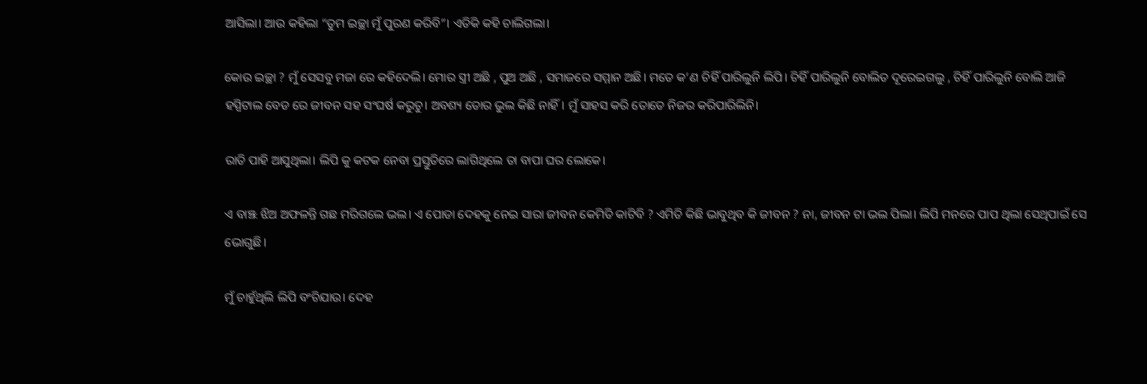ଆସିଲା। ଆଉ କହିଲା “ତୁମ ଇଚ୍ଛା ମୁଁ ପୁରଣ କରିବି”। ଏତିକି କହି ଚାଲିଗଲା।

କୋଉ ଇଚ୍ଛା ? ମୁଁ ସେସବୁ ମଜା ରେ କହିଦେଲି। ମୋର ସ୍ତ୍ରୀ ଅଛି , ପୁଅ ଅଛି , ସମାଜରେ ସମ୍ମାନ ଅଛି। ମତେ କ’ଣ ଚିହିଁ ପାରିଲୁନି ଲିପି। ଚିହିଁ ପାରିଲୁନି ବୋଲିତ ଦୂରେଇଗଲୁ , ଚିହିଁ ପାରିଲୁନି ବୋଲି ଆଜି ହସ୍ପିଟାଲ ବେଡ ରେ ଜୀବନ ସହ ସଂଘର୍ଷ କରୁଚୁ। ଅବଶ୍ୟ ତୋର ଭୁଲ କିଛି ନାହିଁ। ମୁଁ ସାହସ କରି ତୋତେ ନିଜର କରିପାରିଲିନି।

ରାତି ପାହି ଆସୁଥିଲା। ଲିପି କୁ କଟକ ନେବା ପ୍ରସ୍ତୁତିରେ ଲାଗିଥିଲେ ତା ବାପା ଘର ଲୋକେ।

ଏ ବାଞ୍ଝ ଝିଅ ଅଫଳନ୍ତି ଗଛ ମରିଗଲେ ଭଲ। ଏ ପୋଡା ଦେହକୁ ନେଇ ସାରା ଜୀବନ କେମିତି କାଟିବି ? ଏମିତି କିଛି ଭାବୁଥିବ କି ଜୀବନ ? ନା, ଜୀବନ ଟା ଭଲ ପିଲା। ଲିପି ମନରେ ପାପ ଥିଲା ସେଥିପାଇଁ ସେ ଭୋଗୁଛି।

ମୁଁ ଚାହୁଁଥିଲି ଲିପି ବଂଚିଯାଉ। ଦେହ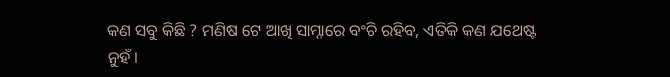କଣ ସବୁ କିଛି ? ମଣିଷ ଟେ ଆଖି ସାମ୍ନାରେ ବଂଚି ରହିବ, ଏତିକି କଣ ଯଥେଷ୍ଟ ନୁହଁ।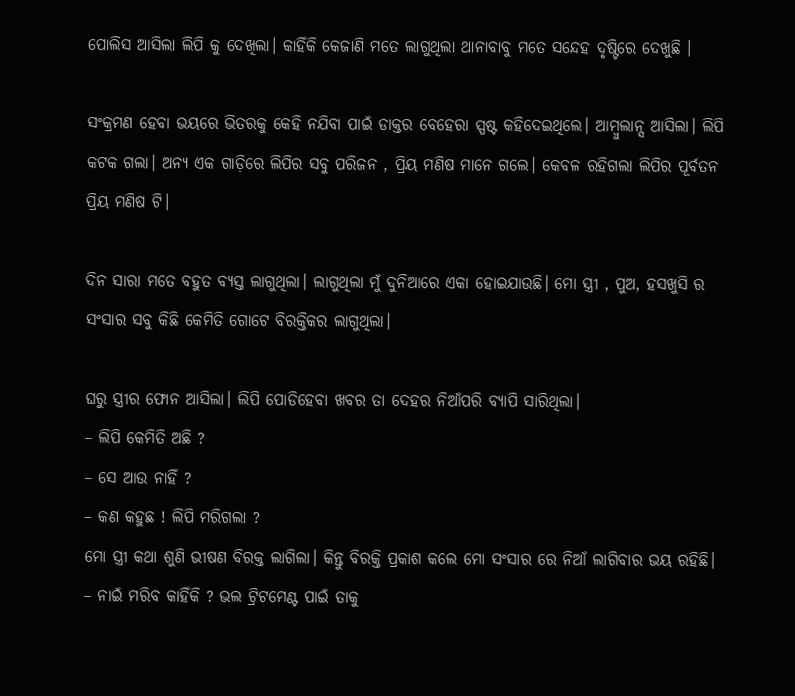ପୋଲିସ ଆସିଲା ଲିପି କୁ ଦେଖିଲା। କାହିଁକି କେଜାଣି ମତେ ଲାଗୁଥିଲା ଥାନାବାବୁ ମତେ ସନ୍ଦେହ ଦୃଷ୍ଟିରେ ଦେଖୁଛି ।

ସଂକ୍ରମଣ ହେବା ଭୟରେ ଭିତରକୁ କେହି ନଯିବା ପାଇଁ ଡାକ୍ତର ବେହେରା ସ୍ପଷ୍ଟ କହିଦେଇଥିଲେ। ଆମ୍ବୁଲାନ୍ସ ଆସିଲା। ଲିପି କଟକ ଗଲା। ଅନ୍ୟ ଏକ ଗାଡ଼ିରେ ଲିପିର ସବୁ ପରିଜନ , ପ୍ରିୟ ମଣିଷ ମାନେ ଗଲେ। କେବଳ ରହିଗଲା ଲିପିର ପୂର୍ବତନ ପ୍ରିୟ ମଣିଷ ଟି।

ଦିନ ସାରା ମତେ ବହୁତ ବ୍ୟସ୍ତ ଲାଗୁଥିଲା। ଲାଗୁଥିଲା ମୁଁ ଦୁନିଆରେ ଏକା ହୋଇଯାଉଛି। ମୋ ସ୍ତ୍ରୀ , ପୁଅ, ହସଖୁସି ର ସଂସାର ସବୁ କିଛି କେମିତି ଗୋଟେ ବିରକ୍ତିକର ଲାଗୁଥିଲା।

ଘରୁ ସ୍ତ୍ରୀର ଫୋନ ଆସିଲା। ଲିପି ପୋଡିହେବା ଖବର ତା ଦେହର ନିଆଁପରି ବ୍ୟାପି ସାରିଥିଲା।
– ଲିପି କେମିତି ଅଛି ?
– ସେ ଆଉ ନାହିଁ ?
– କଣ କହୁଛ ! ଲିପି ମରିଗଲା ?
ମୋ ସ୍ତ୍ରୀ କଥା ଶୁଣି ଭୀଷଣ ବିରକ୍ତ ଲାଗିଲା। କିନ୍ତୁ ବିରକ୍ତି ପ୍ରକାଶ କଲେ ମୋ ସଂସାର ରେ ନିଆଁ ଲାଗିବାର ଭୟ ରହିଛି।
– ନାଇଁ ମରିବ କାହିଁକି ? ଭଲ ଟ୍ରିଟମେଣ୍ଟ ପାଇଁ ତାକୁ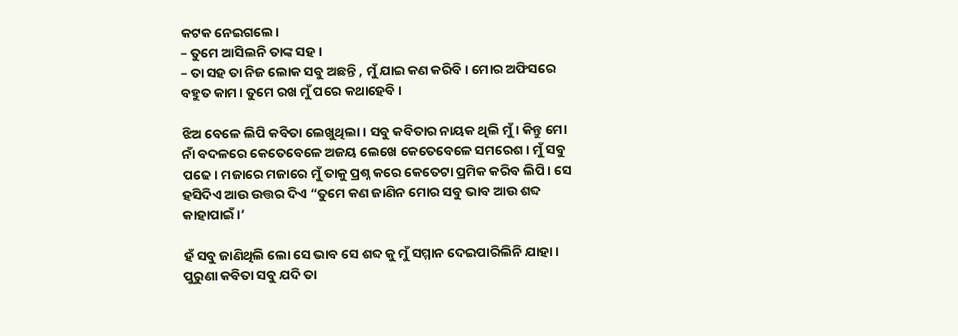କଟକ ନେଇଗଲେ।
– ତୁମେ ଆସିଲନି ତାଙ୍କ ସହ।
– ତା ସହ ତା ନିଜ ଲୋକ ସବୁ ଅଛନ୍ତି , ମୁଁ ଯାଇ କଣ କରିବି। ମୋର ଅଫିସରେ ବହୁତ କାମ। ତୁମେ ରଖ ମୁଁ ପରେ କଥାହେବି।

ଝିଅ ବେଳେ ଲିପି କବିତା ଲେଖୁଥିଲା। ସବୁ କବିତାର ନାୟକ ଥିଲି ମୁଁ। କିନ୍ତୁ ମୋ ନାଁ ବଦଳରେ କେତେବେଳେ ଅଜୟ ଲେଖେ କେତେବେଳେ ସମରେଶ। ମୁଁ ସବୁ ପଢେ। ମଜାରେ ମଜାରେ ମୁଁ ତାକୁ ପ୍ରଶ୍ନ କରେ କେତେଟା ପ୍ରମିକ କରିବ ଲିପି। ସେ ହସିଦିଏ ଆଉ ଉତ୍ତର ଦିଏ “ତୁମେ କଣ ଜାଣିନ ମୋର ସବୁ ଭାବ ଆଉ ଶବ୍ଦ କାହାପାଇଁ।’

ହଁ ସବୁ ଜାଣିଥିଲି ଲୋ ସେ ଭାବ ସେ ଶବ୍ଦ କୁ ମୁଁ ସମ୍ମାନ ଦେଇପାରିଲିନି ଯାହା। ପୁରୁଣା କବିତା ସବୁ ଯଦି ତା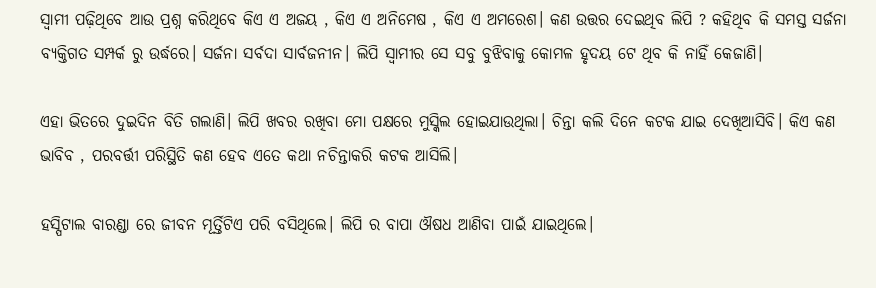ସ୍ୱାମୀ ପଢ଼ିଥିବେ ଆଉ ପ୍ରଶ୍ନ କରିଥିବେ କିଏ ଏ ଅଜୟ , କିଏ ଏ ଅନିମେଷ , କିଏ ଏ ଅମରେଶ। କଣ ଉତ୍ତର ଦେଇଥିବ ଲିପି ? କହିଥିବ କି ସମସ୍ତ ସର୍ଜନା ବ୍ୟକ୍ତିଗତ ସମ୍ପର୍କ ରୁ ଉର୍ଦ୍ଧରେ। ସର୍ଜନା ସର୍ବଦା ସାର୍ବଜନୀନ। ଲିପି ସ୍ୱାମୀର ସେ ସବୁ ବୁଝିବାକୁ କୋମଳ ହୃଦୟ ଟେ ଥିବ କି ନାହିଁ କେଜାଣି।

ଏହା ଭିତରେ ଦୁଇଦିନ ବିତି ଗଲାଣି। ଲିପି ଖବର ରଖିବା ମୋ ପକ୍ଷରେ ମୁସ୍କିଲ ହୋଇଯାଉଥିଲା। ଚିନ୍ତା କଲି ଦିନେ କଟକ ଯାଇ ଦେଖିଆସିବି। କିଏ କଣ ଭାବିବ , ପରବର୍ତ୍ତୀ ପରିସ୍ଥିତି କଣ ହେବ ଏତେ କଥା ନଚିନ୍ତାକରି କଟକ ଆସିଲି।

ହସ୍ପିଟାଲ ବାରଣ୍ଡା ରେ ଜୀବନ ମୂର୍ତ୍ତିଟିଏ ପରି ବସିଥିଲେ। ଲିପି ର ବାପା ଔଷଧ ଆଣିବା ପାଇଁ ଯାଇଥିଲେ।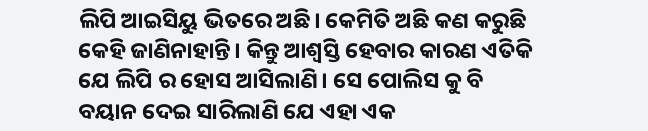ଲିପି ଆଇସିୟୁ ଭିତରେ ଅଛି। କେମିତି ଅଛି କଣ କରୁଛି କେହି ଜାଣିନାହାନ୍ତି। କିନ୍ତୁ ଆଶ୍ବସ୍ତି ହେବାର କାରଣ ଏତିକି ଯେ ଲିପି ର ହୋସ ଆସିଲାଣି। ସେ ପୋଲିସ କୁ ବି ବୟାନ ଦେଇ ସାରିଲାଣି ଯେ ଏହା ଏକ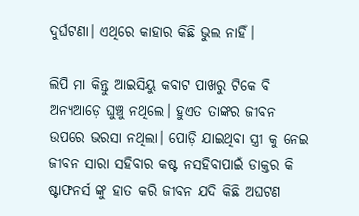ଦୁର୍ଘଟଣା। ଏଥିରେ କାହାର କିଛି ଭୁଲ ନାହିଁ।

ଲିପି ମା କିନ୍ତୁ ଆଇସିୟୁ କବାଟ ପାଖରୁ ଟିକେ ବି ଅନ୍ୟଆଡ଼େ ଘୁଞ୍ଚୁ ନଥିଲେ। ହୁଏତ ତାଙ୍କର ଜୀବନ ଉପରେ ଭରସା ନଥିଲା। ପୋଡ଼ି ଯାଇଥିବା ସ୍ତ୍ରୀ କୁ ନେଇ ଜୀବନ ସାରା ସହିବାର କଷ୍ଟ ନସହିବାପାଇଁ ଡାକ୍ତର କି ଷ୍ଟାଫନର୍ସ ଙ୍କୁ ହାତ କରି ଜୀବନ ଯଦି କିଛି ଅଘଟଣ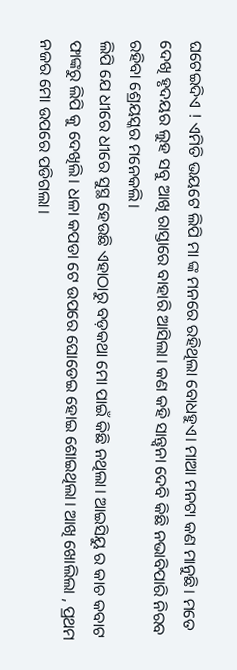ଘଟେଇଦିଏ ! ଏମିତି ଭୟଟେ ଲିପି ମା ଙ୍କ ମନରେ ରହିଥିଲା ବୋଧହୁଏ। ମାଆ ମନଟା କଣ ମାନୁଛି। ମତେ ଦେଖି ହୃଦୟର ଲୁହ ସବୁ ଆଖି ରାସ୍ତାରେ ବାହାରି ଆସିଲା। କଣ କହି ସାନ୍ତ୍ୱନା ଦେବି କିଛି ନଭାବିପାରି ନିରବ ରହିବା ଶ୍ରେୟସ୍କର ମନେକଲି।
ଲିପି ଯେ ଧୀରେ ଧୀରେ ସୁସ୍ଥ ହେଉଛି ଏହାଠାରୁ ବଡ଼କଥା ମୋ ପାଇଁ କିଛି ନଥିଲା। ଆଇସିୟୁ ର କାଚ କବାଟ ଫାଙ୍କରୁ ଲିପି କୁ ଦେଖିଲି। ଧଳା କପଡା ଟେ ଉପରେ ଘୋଡେଇ ହୋଇ ଶୋଇଥିଲା। ଆଖି ଖୋଲିଲା , ପ୍ରଥମ ନଜର ମୋ ଉପରେ ପଡିଗଲା।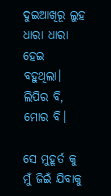ଦୁଇଆଖିରୂ ଲୁହ ଧାରା ଧାରା ହେଇ ବହୁଥିଲା। ଲିପିର ବି, ମୋର ବି।

ସେ ମୁହୂର୍ତ କୁ ମୁଁ ଜିଇଁ ଯିବାକୁ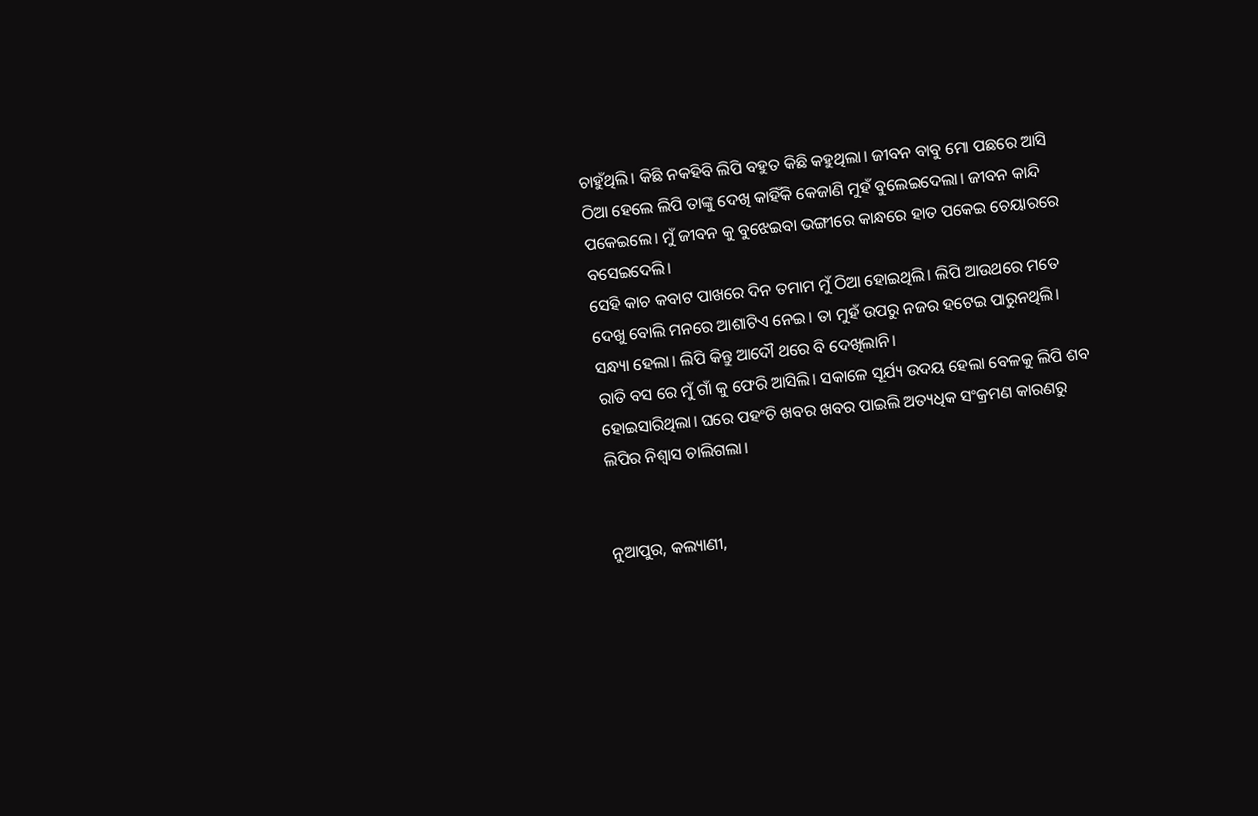ଚାହୁଁଥିଲି। କିଛି ନକହିବି ଲିପି ବହୁତ କିଛି କହୁଥିଲା। ଜୀବନ ବାବୁ ମୋ ପଛରେ ଆସି ଠିଆ ହେଲେ ଲିପି ତାଙ୍କୁ ଦେଖି କାହିଁକି କେଜାଣି ମୁହଁ ବୁଲେଇଦେଲା। ଜୀବନ କାନ୍ଦି ପକେଇଲେ। ମୁଁ ଜୀବନ କୁ ବୁଝେଇବା ଭଙ୍ଗୀରେ କାନ୍ଧରେ ହାତ ପକେଇ ଚେୟାରରେ ବସେଇଦେଲି।
ସେହି କାଚ କବାଟ ପାଖରେ ଦିନ ତମାମ ମୁଁ ଠିଆ ହୋଇଥିଲି। ଲିପି ଆଉଥରେ ମତେ ଦେଖୁ ବୋଲି ମନରେ ଆଶାଟିଏ ନେଇ। ତା ମୁହଁ ଉପରୁ ନଜର ହଟେଇ ପାରୁନଥିଲି।
ସନ୍ଧ୍ୟା ହେଲା। ଲିପି କିନ୍ତୁ ଆଦୌ ଥରେ ବି ଦେଖିଲାନି।
ରାତି ବସ ରେ ମୁଁ ଗାଁ କୁ ଫେରି ଆସିଲି। ସକାଳେ ସୂର୍ଯ୍ୟ ଉଦୟ ହେଲା ବେଳକୁ ଲିପି ଶବ ହୋଇସାରିଥିଲା। ଘରେ ପହଂଚି ଖବର ଖବର ପାଇଲି ଅତ୍ୟଧିକ ସଂକ୍ରମଣ କାରଣରୁ ଲିପିର ନିଶ୍ୱାସ ଚାଲିଗଲା।


ନୁଆପୁର, କଲ୍ୟାଣୀ,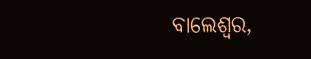ବାଲେଶ୍ୱର,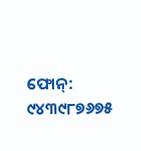ଫୋନ୍: ୯୪୩୯୮୭୬୭୫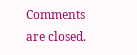Comments are closed.